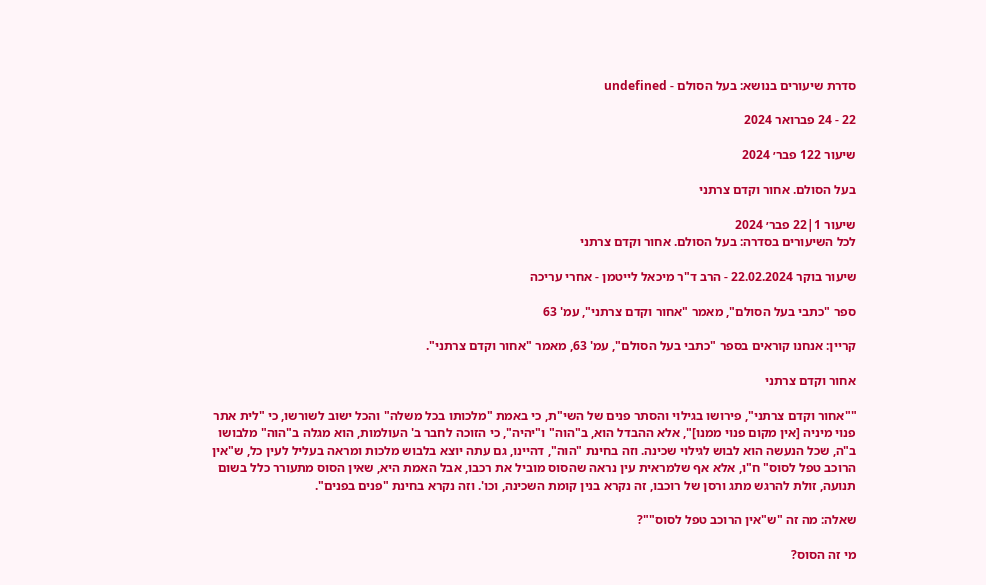סדרת שיעורים בנושא: בעל הסולם - undefined

22 - 24 פברואר 2024

שיעור 122 פבר׳ 2024

בעל הסולם. אחור וקדם צרתני

שיעור 1|22 פבר׳ 2024
לכל השיעורים בסדרה: בעל הסולם. אחור וקדם צרתני

שיעור בוקר 22.02.2024 - הרב ד"ר מיכאל לייטמן - אחרי עריכה

ספר "כתבי בעל הסולם", מאמר "אחור וקדם צרתני", עמ' 63

קריין: אנחנו קוראים בספר "כתבי בעל הסולם", עמ' 63, מאמר "אחור וקדם צרתני".

אחור וקדם צרתני

""אחור וקדם צרתני", פירושו בגילוי והסתר פנים של השי"ת, כי באמת "מלכותו בכל משלה" והכל ישוב לשורשו, כי "לית אתר פנוי מיניה [אין מקום פנוי ממנו]", אלא ההבדל הוא, ב"הוה" ו"יהיה", כי הזוכה לחבר ב' העולמות, הוא מגלה ב"הוה" מלבושו ב"ה, שכל הנעשה הוא לבוש לגילוי שכינה. וזה בחינת "הוה", דהיינו, גם עתה יוצא בלבוש מלכות ומראה בעליל לעין כל, ש"אין הרוכב טפל לסוס" ח"ו, אלא אף שלמראית עין נראה שהסוס מוביל את רכבו, אבל האמת היא, שאין הסוס מתעורר כלל בשום תנועה, זולת להרגש מתג ורסן של רוכבו, זה נקרא בנין קומת השכינה, וכו'. וזה נקרא בחינת "פנים בפנים".

שאלה: מה זה "ש"אין הרוכב טפל לסוס""?

מי זה הסוס?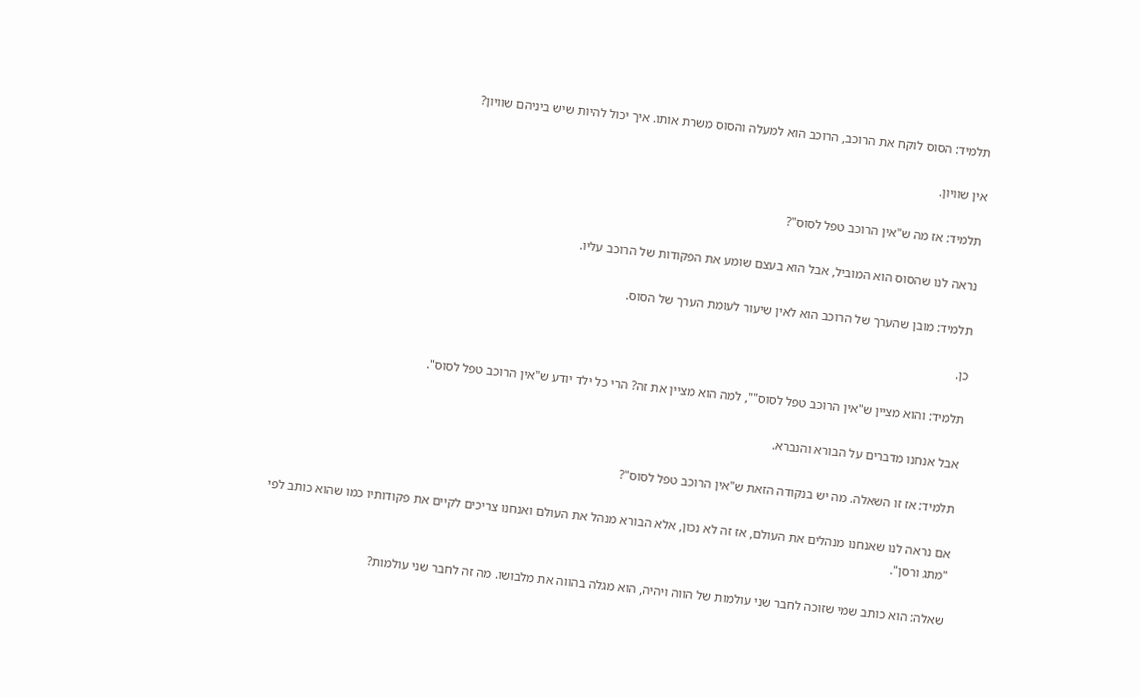תלמיד: הסוס לוקח את הרוכב, הרוכב הוא למעלה והסוס משרת אותו. איך יכול להיות שיש ביניהם שוויון?

אין שוויון.

תלמיד: אז מה ש"אין הרוכב טפל לסוס"?

נראה לנו שהסוס הוא המוביל, אבל הוא בעצם שומע את הפקודות של הרוכב עליו.

תלמיד: מובן שהערך של הרוכב הוא לאין שיעור לעומת הערך של הסוס.

כן.

תלמיד: והוא מציין ש"אין הרוכב טפל לסוס"", למה הוא מציין את זה? הרי כל ילד יודע ש"אין הרוכב טפל לסוס".

אבל אנחנו מדברים על הבורא והנברא.

תלמיד: אז זו השאלה. מה יש בנקודה הזאת ש"אין הרוכב טפל לסוס"?

אם נראה לנו שאנחנו מנהלים את העולם, אז זה לא נכון, אלא הבורא מנהל את העולם ואנחנו צריכים לקיים את פקודותיו כמו שהוא כותב לפי "מתג ורסן".

שאלה: הוא כותב שמי שזוכה לחבר שני עולמות של הווה ויהיה, הוא מגלה בהווה את מלבושו. מה זה לחבר שני עולמות?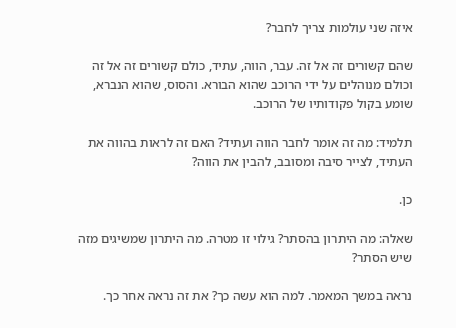איזה שני עולמות צריך לחבר?

שהם קשורים זה אל זה. עבר, הווה, עתיד, כולם קשורים זה אל זה וכולם מנוהלים על ידי הרוכב שהוא הבורא. והסוס, שהוא הנברא, שומע בקול פקודותיו של הרוכב.

תלמיד: מה זה אומר לחבר הווה ועתיד? האם זה לראות בהווה את העתיד, לצייר סיבה ומסובב, להבין את הווה?

כן.

שאלה: מה היתרון בהסתר? גילוי זו מטרה. מה היתרון שמשיגים מזה שיש הסתר?

נראה במשך המאמר. למה הוא עשה כך? את זה נראה אחר כך.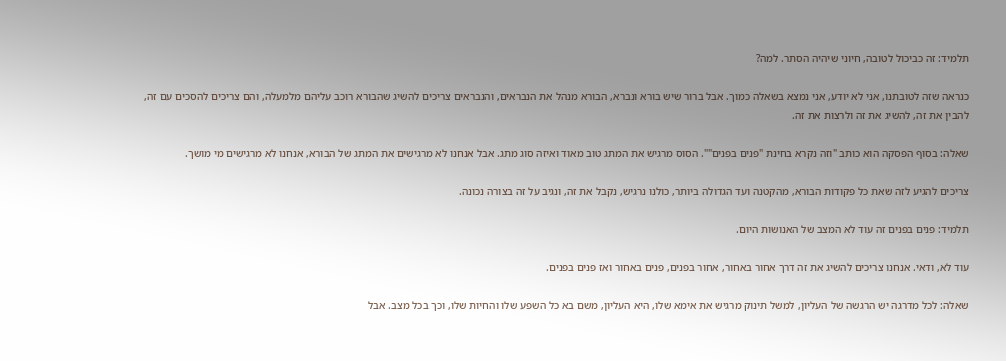תלמיד: זה כביכול לטובה, חיוני שיהיה הסתר. למה?

כנראה שזה לטובתנו, אני לא יודע, אני נמצא בשאלה כמוך. אבל ברור שיש בורא ונברא, הבורא מנהל את הנבראים, והנבראים צריכים להשיג שהבורא רוכב עליהם מלמעלה, והם צריכים להסכים עם זה, להבין את זה, להשיג את זה ולרצות את זה.

שאלה: בסוף הפסקה הוא כותב "וזה נקרא בחינת "פנים בפנים"". הסוס מרגיש את המתג טוב מאוד ואיזה סוג מתג. אבל אנחנו לא מרגישים את המתג של הבורא, אנחנו לא מרגישים מי מושך.

צריכים להגיע לזה שאת כל פקודות הבורא, מהקטנה ועד הגדולה ביותר, כולנו נרגיש, נקבל את זה, ונגיב על זה בצורה נכונה.

תלמיד: פנים בפנים זה עוד לא המצב של האנושות היום.

עוד לא, ודאי. אנחנו צריכים להשיג את זה דרך אחור באחור, אחור בפנים, פנים באחור ואז פנים בפנים.

שאלה: לכל מדרגה יש הרגשה של העליון, למשל תינוק מרגיש את אימא שלו, היא העליון, משם בא כל השפע שלו והחיות שלו, וכך בכל מצב. אבל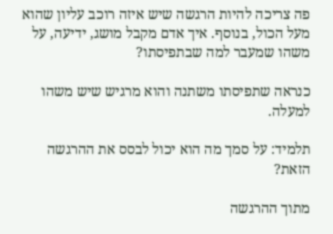פה צריכה להיות הרגשה שיש איזה רוכב עליון שהוא מעל הכול, בנוסף. איך אדם מקבל מושג, ידיעה, על משהו שמעבר למה שבתפיסתו?

כנראה שתפיסתו משתנה והוא מרגיש שיש משהו למעלה.

תלמיד: על סמך מה הוא יכול לבסס את ההרגשה הזאת?

מתוך ההרגשה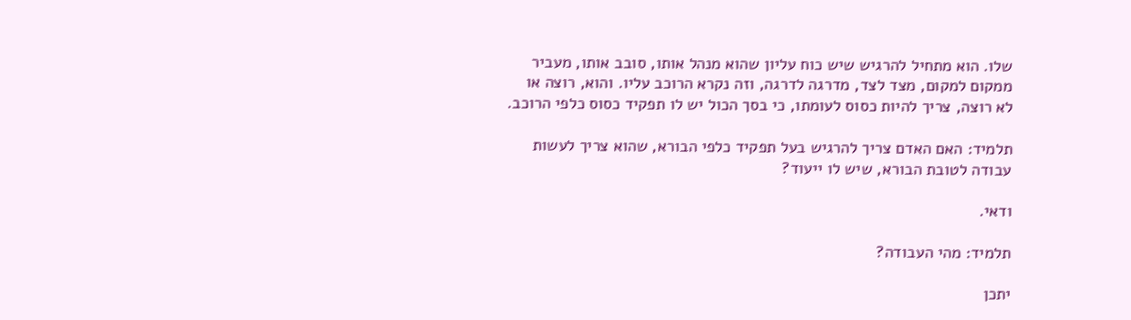שלו. הוא מתחיל להרגיש שיש כוח עליון שהוא מנהל אותו, סובב אותו, מעביר ממקום למקום, מצד לצד, מדרגה לדרגה, וזה נקרא הרוכב עליו. והוא, רוצה או לא רוצה, צריך להיות כסוס לעומתו, כי בסך הכול יש לו תפקיד כסוס כלפי הרוכב.

תלמיד: האם האדם צריך להרגיש בעל תפקיד כלפי הבורא, שהוא צריך לעשות עבודה לטובת הבורא, שיש לו ייעוד?

ודאי.

תלמיד: מהי העבודה?

יתכן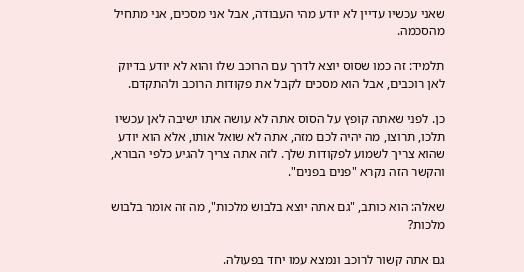שאני עכשיו עדיין לא יודע מהי העבודה, אבל אני מסכים, אני מתחיל מהסכמה.

תלמיד: זה כמו שסוס יוצא לדרך עם הרוכב שלו והוא לא יודע בדיוק לאן רוכבים, אבל הוא מסכים לקבל את פקודות הרוכב ולהתקדם.

כן. לפני שאתה קופץ על הסוס אתה לא עושה אתו ישיבה לאן עכשיו תלכו, תרוצו, מה יהיה לכם מזה, אתה לא שואל אותו, אלא הוא יודע שהוא צריך לשמוע לפקודות שלך. לזה אתה צריך להגיע כלפי הבורא, והקשר הזה נקרא "פנים בפנים".

שאלה: הוא כותב, "גם אתה יוצא בלבוש מלכות", מה זה אומר בלבוש מלכות?

גם אתה קשור לרוכב ונמצא עמו יחד בפעולה.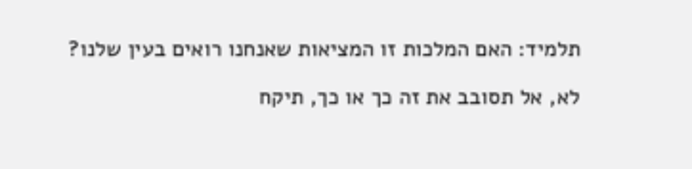תלמיד: האם המלכות זו המציאות שאנחנו רואים בעין שלנו?

לא, אל תסובב את זה כך או כך, תיקח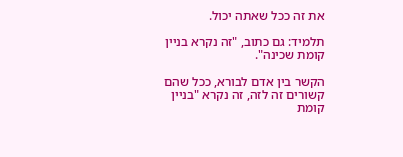את זה ככל שאתה יכול.

תלמיד: גם כתוב, "זה נקרא בניין קומת שכינה".

הקשר בין אדם לבורא, ככל שהם קשורים זה לזה, זה נקרא "בניין קומת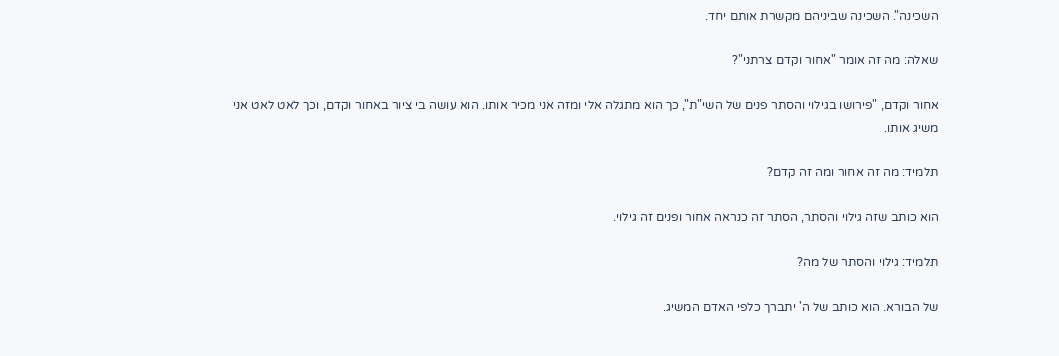השכינה". השכינה שביניהם מקשרת אותם יחד.

שאלה: מה זה אומר "אחור וקדם צרתני"?

אחור וקדם, "פירושו בגילוי והסתר פנים של השי"ת", כך הוא מתגלה אלי ומזה אני מכיר אותו. הוא עושה בי ציור באחור וקדם, וכך לאט לאט אני משיג אותו.

תלמיד: מה זה אחור ומה זה קדם?

הוא כותב שזה גילוי והסתר, הסתר זה כנראה אחור ופנים זה גילוי.

תלמיד: גילוי והסתר של מה?

של הבורא. הוא כותב של ה' יתברך כלפי האדם המשיג.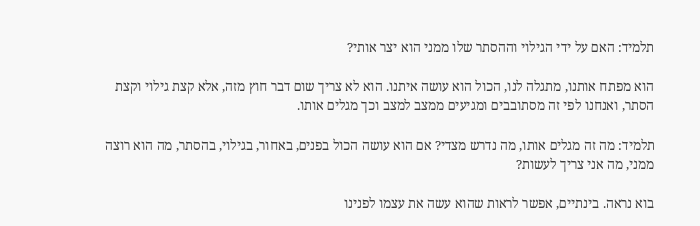תלמיד: האם על ידי הגילוי וההסתר שלו ממני הוא יצר אותי?

הוא מפתח אותנו, מתגלה לנו, הכול הוא עושה איתנו. הוא לא צריך שום דבר חוץ מזה, אלא קצת גילוי וקצת הסתר, ואנחנו לפי זה מסתובבים ומגיעים ממצב למצב וכך מגלים אותו.

תלמיד: מה זה מגלים אותו, מה נדרש מצדי? אם הוא עושה הכול בפנים, באחור, בגילוי, בהסתר, מה הוא רוצה ממני, מה אני צריך לעשות?

בוא נראה. בינתיים, אפשר לראות שהוא עשה את עצמו לפנינו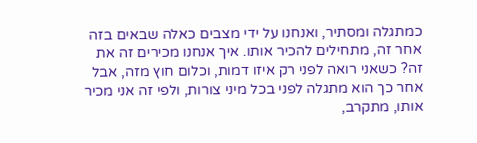כמתגלה ומסתיר, ואנחנו על ידי מצבים כאלה שבאים בזה אחר זה, מתחילים להכיר אותו. איך אנחנו מכירים זה את זה? כשאני רואה לפני רק איזו דמות, וכלום חוץ מזה, אבל אחר כך הוא מתגלה לפני בכל מיני צורות, ולפי זה אני מכיר אותו, מתקרב,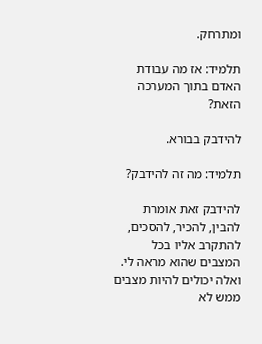ומתרחק.

תלמיד: אז מה עבודת האדם בתוך המערכה הזאת?

להידבק בבורא.

תלמיד: מה זה להידבק?

להידבק זאת אומרת להבין, להכיר, להסכים, להתקרב אליו בכל המצבים שהוא מראה לי. ואלה יכולים להיות מצבים ממש לא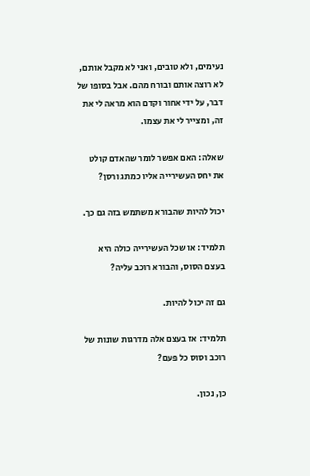נעימים, ולא טובים, ואני לא מקבל אותם, לא רוצה אותם ובורח מהם. אבל בסופו של דבר, על ידי אחור וקדם הוא מראה לי את זה, ומצייר לי את עצמו.

שאלה: האם אפשר לומר שהאדם קולט את יחס העשירייה אליו כמתג ורסן?

יכול להיות שהבורא משתמש בזה גם כך.

תלמיד: או שכל העשירייה כולה היא בעצם הסוס, והבורא רוכב עליה?

גם זה יכול להיות.

תלמיד: אז בעצם אלה מדרגות שונות של רוכב וסוס כל פעם?

כן, נכון.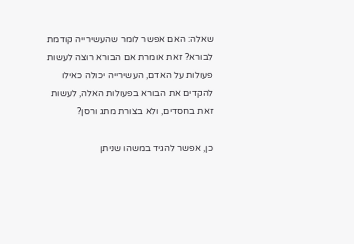שאלה: האם אפשר לומר שהעשירייה קודמת לבורא? זאת אומרת אם הבורא רוצה לעשות פעולות על האדם, העשירייה יכולה כאילו להקדים את הבורא בפעולות האלה, לעשות זאת בחסדים, ולא בצורת מתג ורסן?

כן, אפשר להגיד במשהו שניתן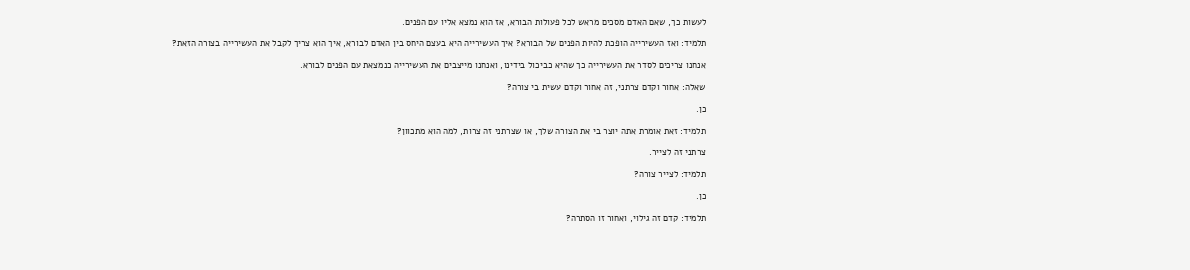לעשות כך, שאם האדם מסכים מראש לכל פעולות הבורא, אז הוא נמצא אליו עם הפנים.

תלמיד: ואז העשירייה הופכת להיות הפנים של הבורא? איך העשירייה היא בעצם היחס בין האדם לבורא, איך הוא צריך לקבל את העשירייה בצורה הזאת?

אנחנו צריכים לסדר את העשירייה כך שהיא כביכול בידינו, ואנחנו מייצבים את העשירייה כנמצאת עם הפנים לבורא.

שאלה: אחור וקדם צרתני, זה אחור וקדם עשית בי צורה?

כן.

תלמיד: זאת אומרת אתה יוצר בי את הצורה שלך, או שצרתני זה צרות, למה הוא מתכוון?

צרתני זה לצייר.

תלמיד: לצייר צורה?

כן.

תלמיד: קדם זה גילוי, ואחור זו הסתרה?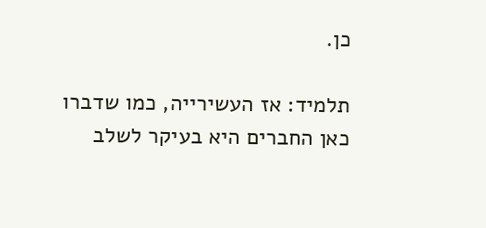כן.

תלמיד: אז העשירייה, כמו שדברו כאן החברים היא בעיקר לשלב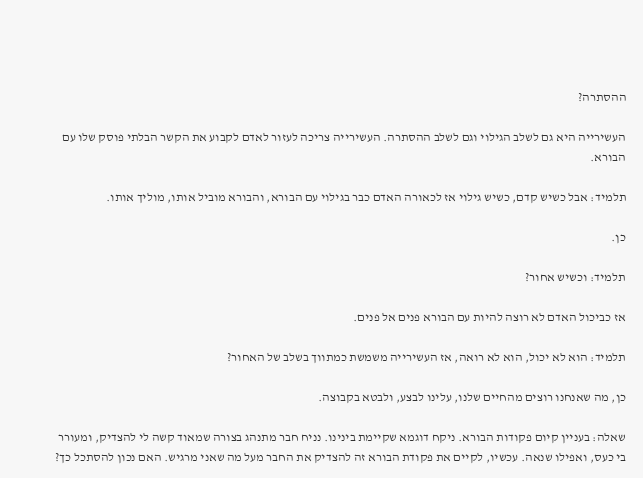ההסתרה?

העשירייה היא גם לשלב הגילוי וגם לשלב ההסתרה. העשירייה צריכה לעזור לאדם לקבוע את הקשר הבלתי פוסק שלו עם הבורא.

תלמיד: אבל כשיש קדם, כשיש גילוי אז לכאורה האדם כבר בגילוי עם הבורא, והבורא מוביל אותו, מוליך אותו.

כן.

תלמיד: וכשיש אחור?

אז כביכול האדם לא רוצה להיות עם הבורא פנים אל פנים.

תלמיד: הוא לא יכול, הוא לא רואה, אז העשירייה משמשת כמתווך בשלב של האחור?

כן, מה שאנחנו רוצים מהחיים שלנו, עלינו לבצע, ולבטא בקבוצה.

שאלה: בעניין קיום פקודות הבורא. ניקח דוגמא שקיימת בינינו. נניח חבר מתנהג בצורה שמאוד קשה לי להצדיק, ומעורר בי כעס, ואפילו שנאה. עכשיו, לקיים את פקודת הבורא זה להצדיק את החבר מעל מה שאני מרגיש. האם נכון להסתכל כך?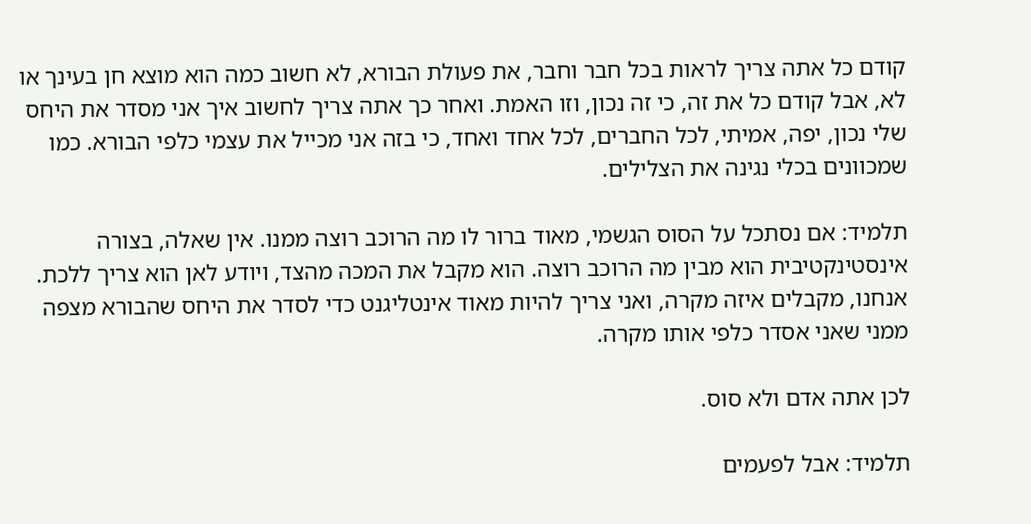קודם כל אתה צריך לראות בכל חבר וחבר, את פעולת הבורא, לא חשוב כמה הוא מוצא חן בעינך או לא, אבל קודם כל את זה, כי זה נכון, וזו האמת. ואחר כך אתה צריך לחשוב איך אני מסדר את היחס שלי נכון, יפה, אמיתי, לכל החברים, לכל אחד ואחד, כי בזה אני מכייל את עצמי כלפי הבורא. כמו שמכוונים בכלי נגינה את הצלילים.

תלמיד: אם נסתכל על הסוס הגשמי, מאוד ברור לו מה הרוכב רוצה ממנו. אין שאלה, בצורה אינסטינקטיבית הוא מבין מה הרוכב רוצה. הוא מקבל את המכה מהצד, ויודע לאן הוא צריך ללכת. אנחנו, מקבלים איזה מקרה, ואני צריך להיות מאוד אינטליגנט כדי לסדר את היחס שהבורא מצפה ממני שאני אסדר כלפי אותו מקרה.

לכן אתה אדם ולא סוס.

תלמיד: אבל לפעמים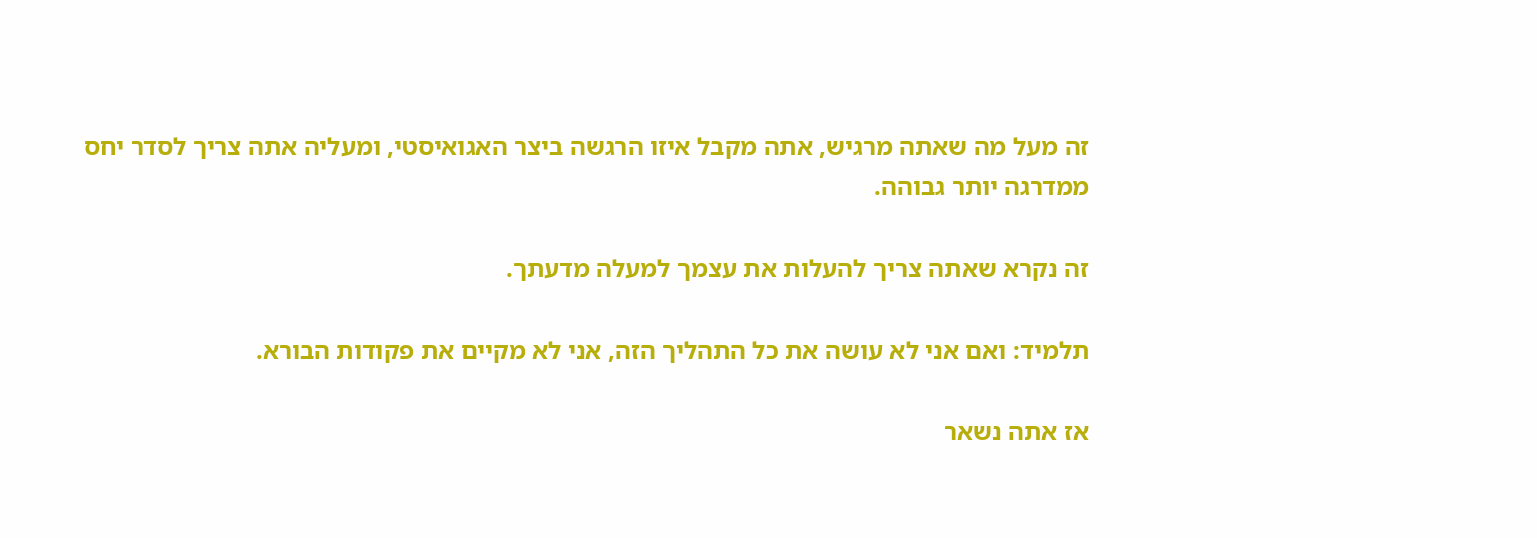זה מעל מה שאתה מרגיש, אתה מקבל איזו הרגשה ביצר האגואיסטי, ומעליה אתה צריך לסדר יחס ממדרגה יותר גבוהה.

זה נקרא שאתה צריך להעלות את עצמך למעלה מדעתך.

תלמיד: ואם אני לא עושה את כל התהליך הזה, אני לא מקיים את פקודות הבורא.

אז אתה נשאר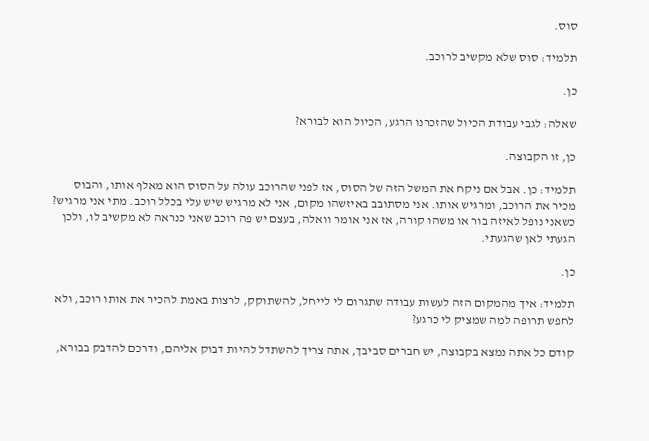סוס.

תלמיד: סוס שלא מקשיב לרוכב.

כן.

שאלה: לגבי עבודת הכיול שהזכרנו הרגע, הכיול הוא לבורא?

כן, זו הקבוצה.

תלמיד: כן. אבל אם ניקח את המשל הזה של הסוס, אז לפני שהרוכב עולה על הסוס הוא מאלף אותו, והבוס מכיר את הרוכב, ומרגיש אותו. אני מסתובב באיזשהו מקום, אני לא מרגיש שיש עלי בכלל רוכב. מתי אני מרגיש? כשאני נופל לאיזה בור או משהו קורה, אז אני אומר וואלה, בעצם יש פה רוכב שאני כנראה לא מקשיב לו, ולכן הגעתי לאן שהגעתי.

כן.

תלמיד: איך מהמקום הזה לעשות עבודה שתגרום לי לייחל, להשתוקק, לרצות באמת להכיר את אותו רוכב, ולא לחפש תרופה למה שמציק לי כרגע?

קודם כל אתה נמצא בקבוצה, יש חברים סביבך, אתה צריך להשתדל להיות דבוק אליהם, ודרכם להדבק בבורא,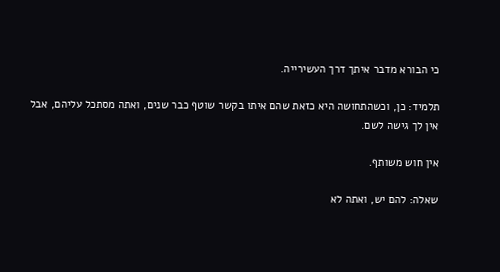כי הבורא מדבר איתך דרך העשירייה.

תלמיד: כן, וכשהתחושה היא כזאת שהם איתו בקשר שוטף כבר שנים, ואתה מסתכל עליהם, אבל אין לך גישה לשם.

אין חוש משותף.

שאלה: להם יש, ואתה לא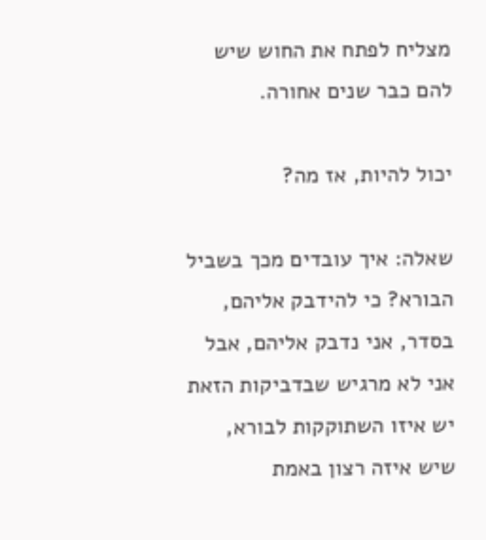מצליח לפתח את החוש שיש להם כבר שנים אחורה.

יכול להיות, אז מה?

שאלה: איך עובדים מכך בשביל הבורא? כי להידבק אליהם, בסדר, אני נדבק אליהם, אבל אני לא מרגיש שבדביקות הזאת יש איזו השתוקקות לבורא, שיש איזה רצון באמת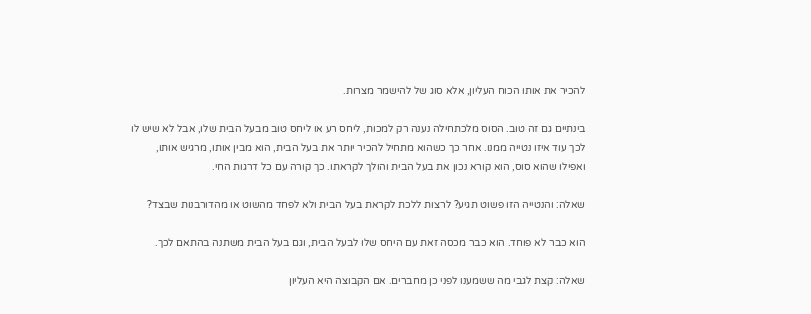להכיר את אותו הכוח העליון, אלא סוג של להישמר מצרות.

בינתיים גם זה טוב. הסוס מלכתחילה נענה רק למכות, ליחס רע או ליחס טוב מבעל הבית שלו, אבל לא שיש לו לכך עוד איזו נטייה ממנו. אחר כך כשהוא מתחיל להכיר יותר את בעל הבית, הוא מבין אותו, מרגיש אותו, ואפילו שהוא סוס, הוא קורא נכון את בעל הבית והולך לקראתו. כך קורה עם כל דרגות החי.

שאלה: והנטייה הזו פשוט תגיע? לרצות ללכת לקראת בעל הבית ולא לפחד מהשוט או מהדורבנות שבצד?

הוא כבר לא פוחד. הוא כבר מכסה זאת עם היחס שלו לבעל הבית, וגם בעל הבית משתנה בהתאם לכך.

שאלה: קצת לגבי מה ששמענו לפני כן מחברים. אם הקבוצה היא העליון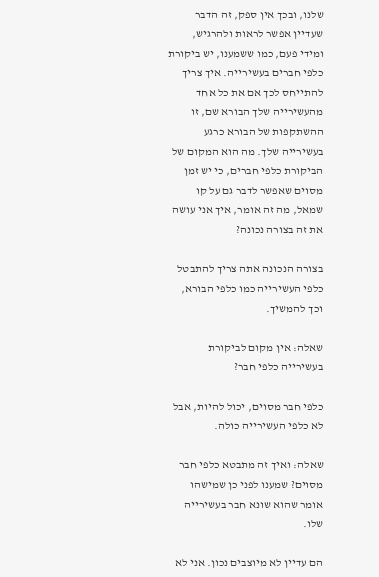שלנו, ובכך אין ספק, זה הדבר שעדיין אפשר לראות ולהרגיש, ומידי פעם, כמו ששמענו, יש ביקורת כלפי חברים בעשירייה. איך צריך להתייחס לכך אם את כל אחד מהעשירייה שלך הבורא שם, זו ההשתקפות של הבורא כרגע בעשירייה שלך. מה הוא המקום של הביקורת כלפי חברים, כי יש זמן מסוים שאפשר לדבר גם על קו שמאל, מה זה אומר, איך אני עושה את זה בצורה נכונה?

בצורה הנכונה אתה צריך להתבטל כלפי העשירייה כמו כלפי הבורא, וכך להמשיך.

שאלה: אין מקום לביקורת בעשירייה כלפי חבר?

כלפי חבר מסוים, יכול להיות, אבל לא כלפי העשירייה כולה.

שאלה: ואיך זה מתבטא כלפי חבר מסוים? שמענו לפני כן שמישהו אומר שהוא שונא חבר בעשירייה שלו.

הם עדיין לא מיוצבים נכון. אני לא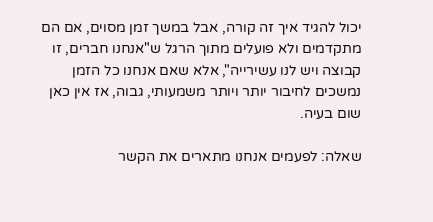יכול להגיד איך זה קורה, אבל במשך זמן מסוים, אם הם מתקדמים ולא פועלים מתוך הרגל ש"אנחנו חברים, זו קבוצה ויש לנו עשירייה", אלא שאם אנחנו כל הזמן נמשכים לחיבור יותר ויותר משמעותי, גבוה, אז אין כאן שום בעיה.

שאלה: לפעמים אנחנו מתארים את הקשר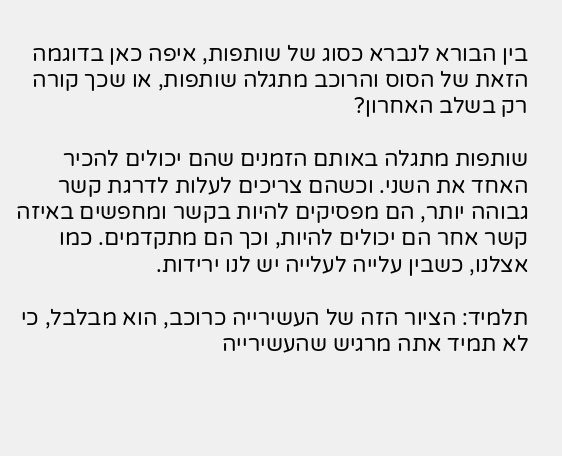בין הבורא לנברא כסוג של שותפות, איפה כאן בדוגמה הזאת של הסוס והרוכב מתגלה שותפות, או שכך קורה רק בשלב האחרון?

שותפות מתגלה באותם הזמנים שהם יכולים להכיר האחד את השני. וכשהם צריכים לעלות לדרגת קשר גבוהה יותר, הם מפסיקים להיות בקשר ומחפשים באיזה קשר אחר הם יכולים להיות, וכך הם מתקדמים. כמו אצלנו, כשבין עלייה לעלייה יש לנו ירידות.

תלמיד: הציור הזה של העשירייה כרוכב, הוא מבלבל, כי לא תמיד אתה מרגיש שהעשירייה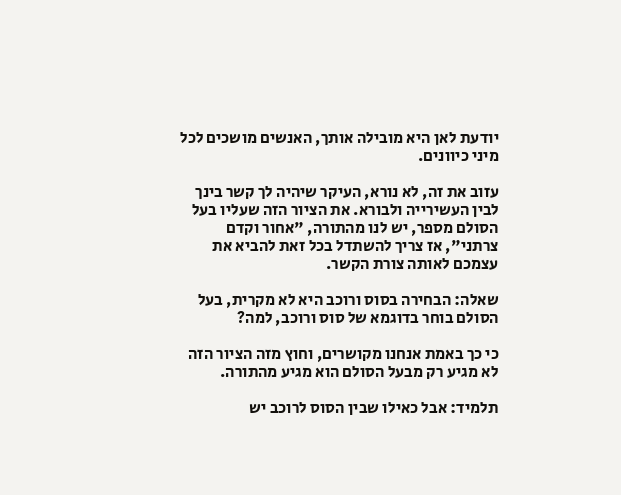יודעת לאן היא מובילה אותך, האנשים מושכים לכל מיני כיוונים.

עזוב את זה, לא נורא, העיקר שיהיה לך קשר בינך לבין העשירייה ולבורא. את הציור הזה שעליו בעל הסולם מספר, יש לנו מהתורה, "אחור וקדם צרתני", אז צריך להשתדל בכל זאת להביא את עצמכם לאותה צורת הקשר.

שאלה: הבחירה בסוס ורוכב היא לא מקרית, בעל הסולם בוחר בדוגמא של סוס ורוכב, למה?

כי כך באמת אנחנו מקושרים, וחוץ מזה הציור הזה לא מגיע רק מבעל הסולם הוא מגיע מהתורה.

תלמיד: אבל כאילו שבין הסוס לרוכב יש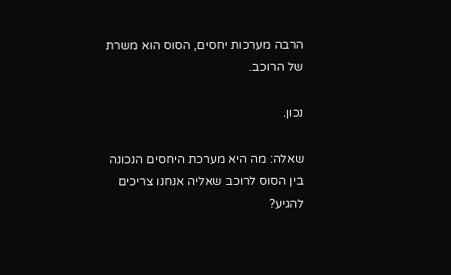הרבה מערכות יחסים, הסוס הוא משרת של הרוכב.

נכון.

שאלה: מה היא מערכת היחסים הנכונה בין הסוס לרוכב שאליה אנחנו צריכים להגיע?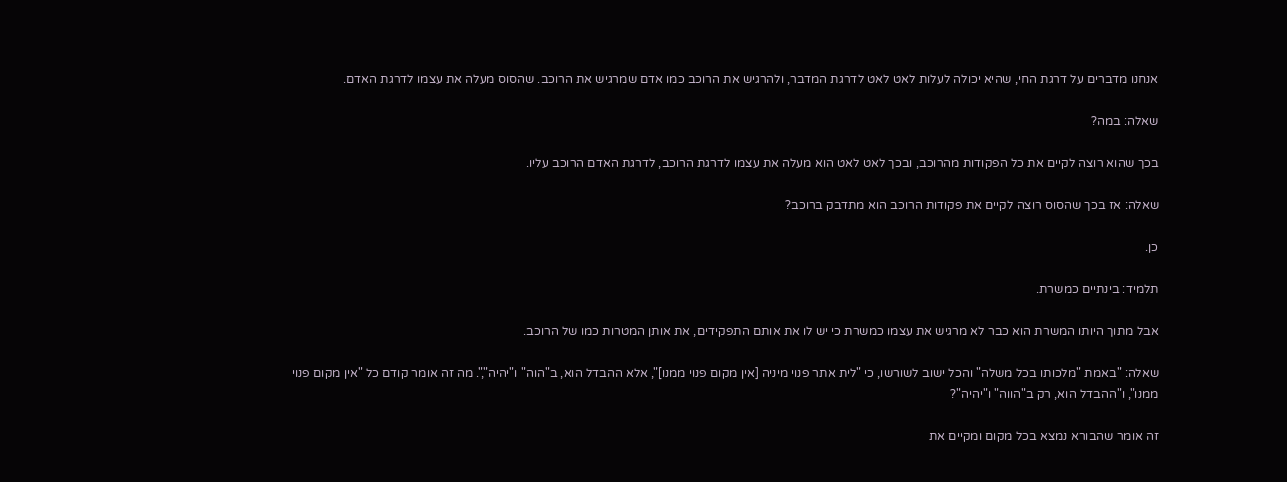אנחנו מדברים על דרגת החי, שהיא יכולה לעלות לאט לאט לדרגת המדבר, ולהרגיש את הרוכב כמו אדם שמרגיש את הרוכב. שהסוס מעלה את עצמו לדרגת האדם.

שאלה: במה?

בכך שהוא רוצה לקיים את כל הפקודות מהרוכב, ובכך לאט לאט הוא מעלה את עצמו לדרגת הרוכב, לדרגת האדם הרוכב עליו.

שאלה: אז בכך שהסוס רוצה לקיים את פקודות הרוכב הוא מתדבק ברוכב?

כן.

תלמיד: בינתיים כמשרת.

אבל מתוך היותו המשרת הוא כבר לא מרגיש את עצמו כמשרת כי יש לו את אותם התפקידים, את אותן המטרות כמו של הרוכב.

שאלה: "באמת "מלכותו בכל משלה" והכל ישוב לשורשו, כי "לית אתר פנוי מיניה [אין מקום פנוי ממנו]", אלא ההבדל הוא, ב"הוה" ו"יהיה",". מה זה אומר קודם כל "אין מקום פנוי ממנו", ו"ההבדל הוא, רק ב"הווה" ו"יהיה"?

זה אומר שהבורא נמצא בכל מקום ומקיים את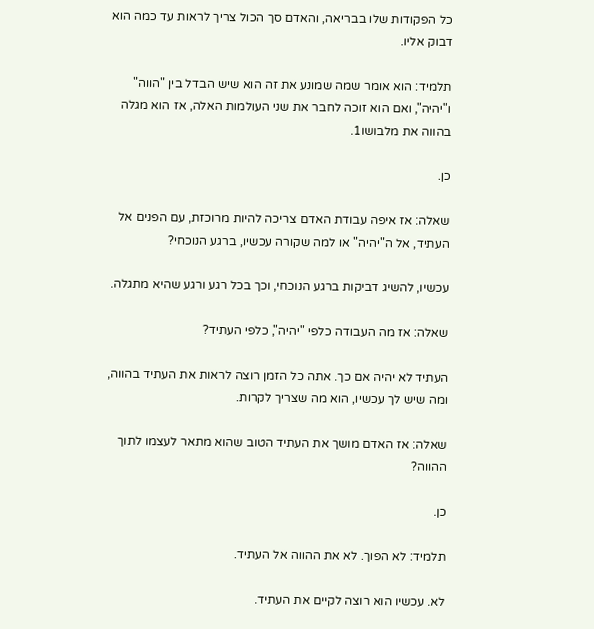כל הפקודות שלו בבריאה, והאדם סך הכול צריך לראות עד כמה הוא דבוק אליו.

תלמיד: הוא אומר שמה שמונע את זה הוא שיש הבדל בין "הווה" ו"יהיה", ואם הוא זוכה לחבר את שני העולמות האלה, אז הוא מגלה בהווה את מלבושו1.

כן.

שאלה: אז איפה עבודת האדם צריכה להיות מרוכזת, עם הפנים אל העתיד, אל ה"יהיה" או למה שקורה עכשיו, ברגע הנוכחי?

עכשיו, להשיג דביקות ברגע הנוכחי, וכך בכל רגע ורגע שהיא מתגלה.

שאלה: אז מה העבודה כלפי "יהיה", כלפי העתיד?

העתיד לא יהיה אם כך. אתה כל הזמן רוצה לראות את העתיד בהווה, ומה שיש לך עכשיו, הוא מה שצריך לקרות.

שאלה: אז האדם מושך את העתיד הטוב שהוא מתאר לעצמו לתוך ההווה?

כן.

תלמיד: לא הפוך. לא את ההווה אל העתיד.

לא. עכשיו הוא רוצה לקיים את העתיד.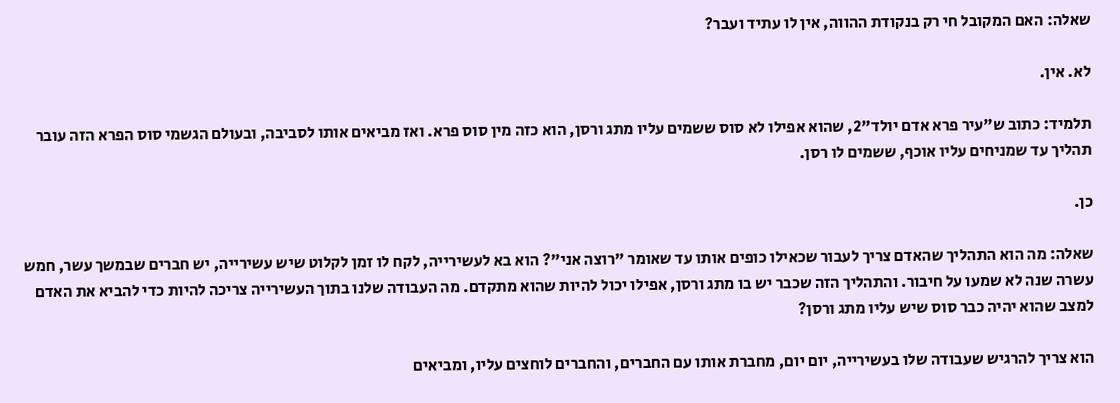שאלה: האם המקובל חי רק בנקודת ההווה, אין לו עתיד ועבר?

לא. אין.

תלמיד: כתוב ש"עיר פרא אדם יולד"2, שהוא אפילו לא סוס ששמים עליו מתג ורסן, הוא כזה מין סוס פרא. ואז מביאים אותו לסביבה, ובעולם הגשמי סוס הפרא הזה עובר תהליך עד שמניחים עליו אוכף, ששמים לו רסן.

כן.

שאלה: מה הוא התהליך שהאדם צריך לעבור שכאילו כופים אותו עד שאומר "רוצה אני"? הוא בא לעשירייה, לקח לו זמן לקלוט שיש עשירייה, יש חברים שבמשך עשר, חמש עשרה שנה לא שמעו על חיבור. והתהליך הזה שכבר יש בו מתג ורסן, אפילו יכול להיות שהוא מתקדם. מה העבודה שלנו בתוך העשירייה צריכה להיות כדי להביא את האדם למצב שהוא יהיה כבר סוס שיש עליו מתג ורסן?

הוא צריך להרגיש שעבודה שלו בעשירייה, יום יום, מחברת אותו עם החברים, והחברים לוחצים עליו, ומביאים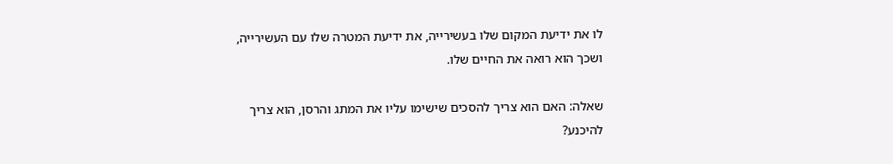לו את ידיעת המקום שלו בעשירייה, את ידיעת המטרה שלו עם העשירייה, ושכך הוא רואה את החיים שלו.

שאלה: האם הוא צריך להסכים שישימו עליו את המתג והרסן, הוא צריך להיכנע?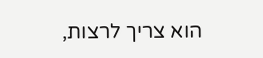הוא צריך לרצות,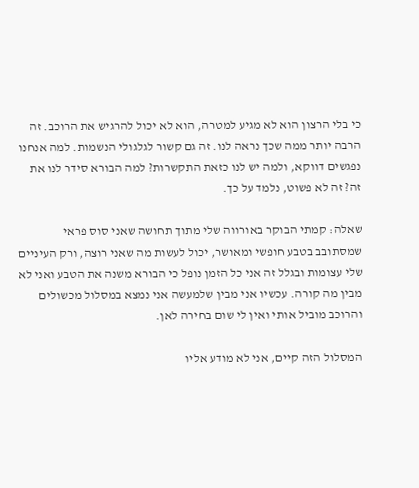כי בלי הרצון הוא לא מגיע למטרה, הוא לא יכול להרגיש את הרוכב. זה הרבה יותר ממה שכך נראה לנו. זה גם קשור לגלגולי הנשמות. למה אנחנו נפגשים דווקא, ולמה יש לנו כזאת התקשרות? למה הבורא סידר לנו את זה? זה לא פשוט, נלמד על כך.

שאלה: קמתי הבוקר באורווה שלי מתוך תחושה שאני סוס פראי שמסתובב בטבע חופשי ומאושר, יכול לעשות מה שאני רוצה, ורק העיניים שלי עצומות ובגלל זה אני כל הזמן נופל כי הבורא משנה את הטבע ואני לא מבין מה קורה. עכשיו אני מבין שלמעשה אני נמצא במסלול מכשולים והרוכב מוביל אותי ואין לי שום בחירה לאן.

המסלול הזה קיים, אני לא מודע אליו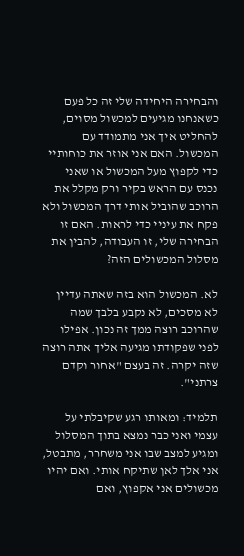והבחירה היחידה שלי זה כל פעם כשאנחנו מגיעים למכשול מסוים, להחליט איך אני מתמודד עם המכשול. האם אני אוזר את כוחותיי כדי לקפוץ מעל המכשול או שאני נכנס עם הראש בקיר ורק מקלל את הרוכב שהוביל אותי דרך המכשול ולא פקח את עיניי כדי לראות. האם זו הבחירה שלי, זו העבודה, להבין את מסלול המכשולים הזה?

לא. המכשול הוא בזה שאתה עדיין לא מסכים, לא נקבע בלבך שמה שהרוכב רוצה ממך זה נכון. אפילו לפני שפקודתו מגיעה אליך אתה רוצה שזה יקרה. זה בעצם "אחור וקדם צרתני".

תלמיד: ומאותו רגע שקיבלתי על עצמי ואני כבר נמצא בתוך המסלול ומגיע למצב שבו אני משחרר, מתבטל, אני אלך לאן שתיקח אותי. ואם יהיו מכשולים אני אקפוץ, ואם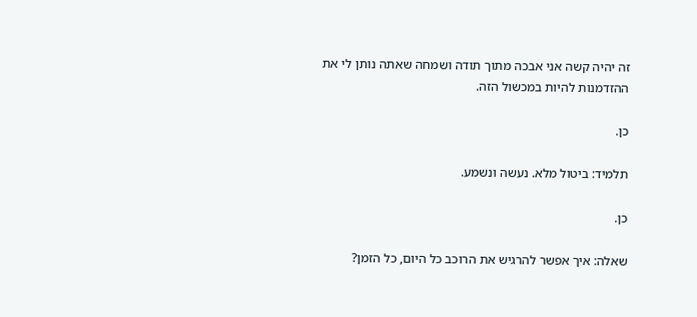זה יהיה קשה אני אבכה מתוך תודה ושמחה שאתה נותן לי את ההזדמנות להיות במכשול הזה.

כן.

תלמיד: ביטול מלא. נעשה ונשמע.

כן.

שאלה: איך אפשר להרגיש את הרוכב כל היום, כל הזמן?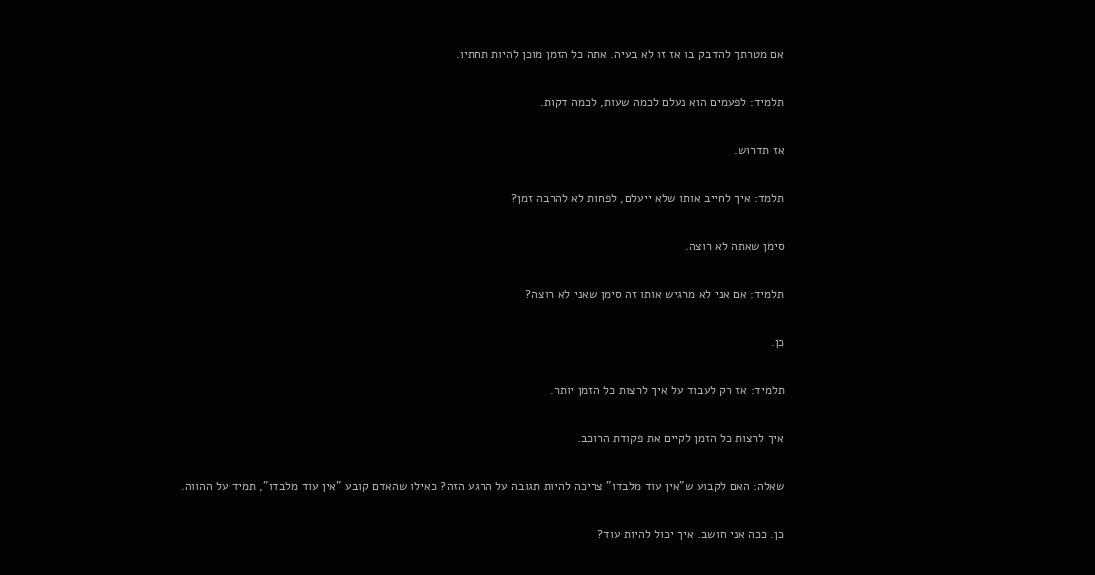אם מטרתך להדבק בו אז זו לא בעיה. אתה כל הזמן מוכן להיות תחתיו.

תלמיד: לפעמים הוא נעלם לכמה שעות, לכמה דקות.

אז תדרוש.

תלמד: איך לחייב אותו שלא ייעלם, לפחות לא להרבה זמן?

סימן שאתה לא רוצה.

תלמיד: אם אני לא מרגיש אותו זה סימן שאני לא רוצה?

כן.

תלמיד: אז רק לעבוד על איך לרצות כל הזמן יותר.

איך לרצות כל הזמן לקיים את פקודת הרוכב.

שאלה: האם לקבוע ש"אין עוד מלבדו" צריכה להיות תגובה על הרגע הזה? כאילו שהאדם קובע "אין עוד מלבדו", תמיד על ההווה.

כן. ככה אני חושב. איך יכול להיות עוד?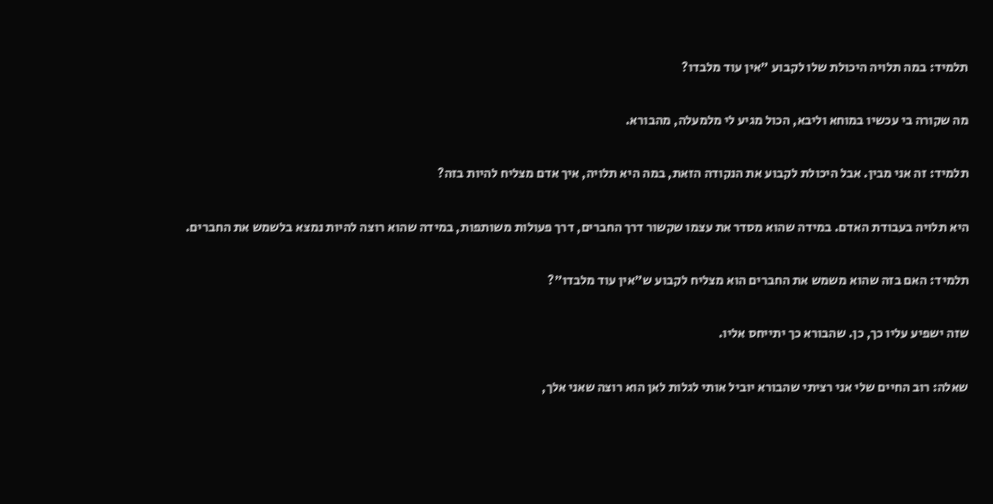תלמיד: במה תלויה היכולת שלו לקבוע "אין עוד מלבדו?

מה שקורה בי עכשיו במוחא וליבא, הכול מגיע לי מלמעלה, מהבורא.

תלמיד: זה אני מבין. אבל היכולת לקבוע את הנקודה הזאת, במה היא תלויה, איך אדם מצליח להיות בזה?

היא תלויה בעבודת האדם. במידה שהוא מסדר את עצמו שקשור דרך החברים, דרך פעולות משותפות, במידה שהוא רוצה להיות נמצא בלשמש את החברים.

תלמיד: האם בזה שהוא משמש את החברים הוא מצליח לקבוע ש"אין עוד מלבדו"?

שזה ישפיע עליו כך, כן. שהבורא כך יתייחס אליו.

שאלה: רוב החיים שלי אני רציתי שהבורא יוביל אותי לגלות לאן הוא רוצה שאני אלך,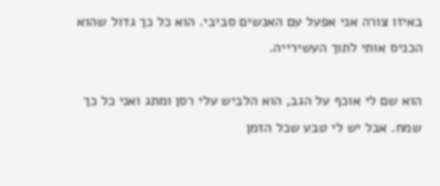באיזו צורה אני אפעל עם האנשים סביבי. הוא כל כך גדול שהוא הכניס אותי לתוך העשירייה.

הוא שם לי אוכף על הגב, הוא הלביש עלי רסן ומתג ואני כל כך שמח. אבל יש לי טבע שכל הזמן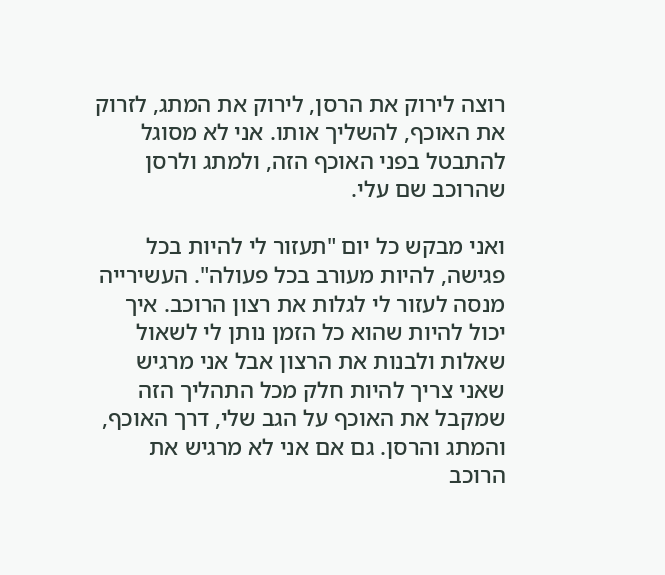רוצה לירוק את הרסן, לירוק את המתג, לזרוק את האוכף, להשליך אותו. אני לא מסוגל להתבטל בפני האוכף הזה, ולמתג ולרסן שהרוכב שם עלי.

ואני מבקש כל יום "תעזור לי להיות בכל פגישה, להיות מעורב בכל פעולה". העשירייה מנסה לעזור לי לגלות את רצון הרוכב. איך יכול להיות שהוא כל הזמן נותן לי לשאול שאלות ולבנות את הרצון אבל אני מרגיש שאני צריך להיות חלק מכל התהליך הזה שמקבל את האוכף על הגב שלי, דרך האוכף, והמתג והרסן. גם אם אני לא מרגיש את הרוכב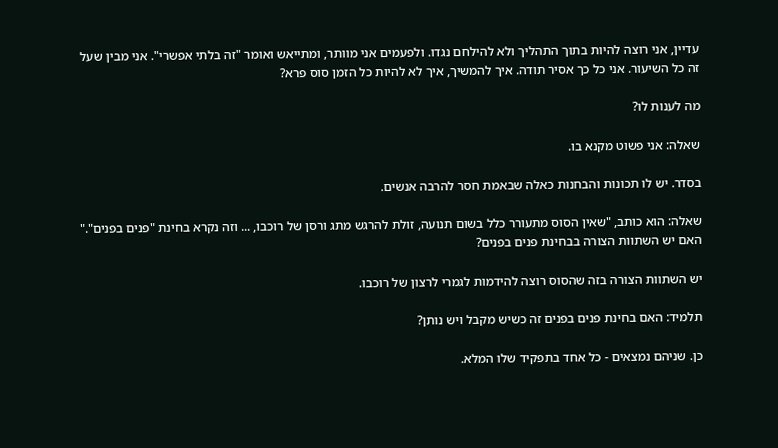עדיין, אני רוצה להיות בתוך התהליך ולא להילחם נגדו. ולפעמים אני מוותר, ומתייאש ואומר "זה בלתי אפשרי". אני מבין שעל זה כל השיעור. אני כל כך אסיר תודה. איך להמשיך, איך לא להיות כל הזמן סוס פרא?

מה לענות לו?

שאלה: אני פשוט מקנא בו.

בסדר. יש לו תכונות והבחנות כאלה שבאמת חסר להרבה אנשים.

שאלה: הוא כותב, "שאין הסוס מתעורר כלל בשום תנועה, זולת להרגש מתג ורסן של רוכבו, ... וזה נקרא בחינת "פנים בפנים"." האם יש השתוות הצורה בבחינת פנים בפנים?

יש השתוות הצורה בזה שהסוס רוצה להידמות לגמרי לרצון של רוכבו.

תלמיד: האם בחינת פנים בפנים זה כשיש מקבל ויש נותן?

כן. שניהם נמצאים - כל אחד בתפקיד שלו המלא.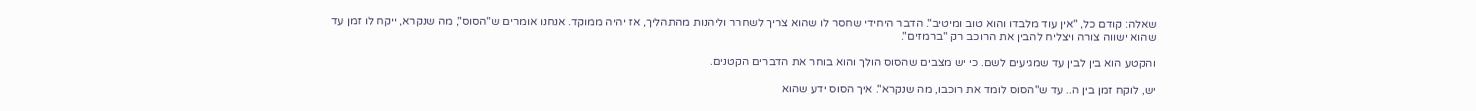שאלה: קודם כל, "אין עוד מלבדו והוא טוב ומיטיב". הדבר היחידי שחסר לו שהוא צריך לשחרר וליהנות מהתהליך, אז יהיה ממוקד. אנחנו אומרים ש"הסוס", מה שנקרא, ייקח לו זמן עד שהוא ישווה צורה ויצליח להבין את הרוכב רק "ברמזים".

והקטע הוא בין לבין עד שמגיעים לשם. כי יש מצבים שהסוס הולך והוא בוחר את הדברים הקטנים.

יש, לוקח זמן בין ה.. עד ש"הסוס לומד את רוכבו, מה שנקרא". איך הסוס ידע שהוא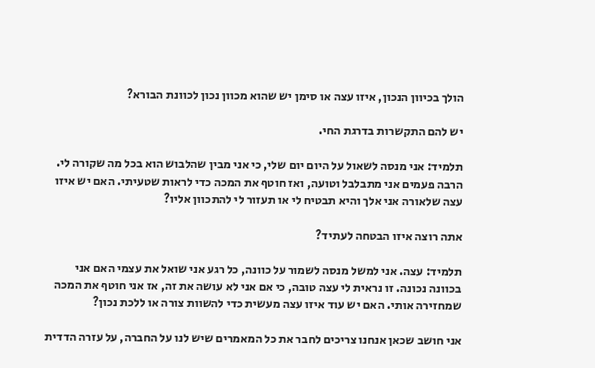הולך בכיוון הנכון, איזו עצה או סימן יש שהוא מכוון נכון לכוונת הבורא?

יש להם התקשרות בדרגת החי.

תלמיד: אני מנסה לשאול על היום יום שלי, כי אני מבין שהלבוש הוא בכל מה שקורה לי. הרבה פעמים אני מתבלבל וטועה, ואז חוטף את המכה כדי לראות שטעיתי. האם יש איזו עצה שלאורה אני אלך והיא תבטיח לי או תעזור לי להתכוון אליו?

אתה רוצה איזו הבטחה לעתיד?

תלמיד: עצה. אני למשל מנסה לשמור על כוונה, כל רגע אני שואל את עצמי האם אני בכוונה נכונה. זו נראית לי עצה טובה, כי אם אני לא עושה את זה, אז אני חוטף את המכה שמחזירה אותי. האם יש עוד איזו עצה מעשית כדי להשוות צורה או ללכת נכון?

אני חושב שכאן אנחנו צריכים לחבר את כל המאמרים שיש לנו על החברה, על עזרה הדדית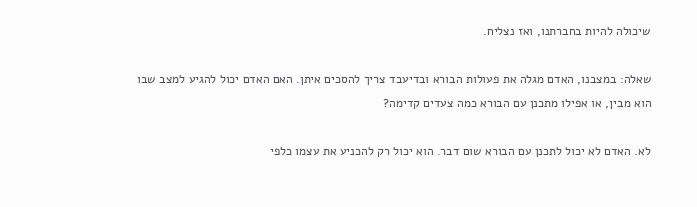שיכולה להיות בחברתנו, ואז נצליח.

שאלה: במצבנו, האדם מגלה את פעולות הבורא ובדיעבד צריך להסכים איתן. האם האדם יכול להגיע למצב שבו הוא מבין, או אפילו מתכנן עם הבורא כמה צעדים קדימה?

לא. האדם לא יכול לתכנן עם הבורא שום דבר. הוא יכול רק להכניע את עצמו כלפי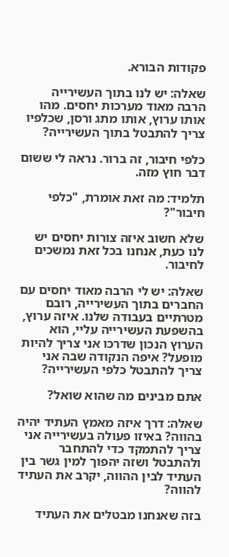פקודות הבורא.

שאלה: יש לנו בתוך העשירייה הרבה מאוד מערכות יחסים. מהו אותו ערוץ, אותו מתג ורסן, שכלפיו צריך להתבטל בתוך העשירייה?

כלפי חיבור, זה ברור. נראה לי ששום דבר חוץ מזה.

תלמיד: מה זאת אומרת, "כלפי חיבור"?

שלא חשוב איזה צורות יחסים יש לנו כעת, אנחנו בכל זאת נמשכים לחיבור.

שאלה: יש לי הרבה מאוד יחסים עם החברים בתוך העשירייה, רובם מטרתיים בעבודה שלנו. איזה ערוץ, בהשפעת העשירייה עליי, הוא הערוץ הנכון שדרכו אני צריך להיות מופעל? איפה הנקודה שבה אני צריך להתבטל כלפי העשירייה?

אתם מבינים מה שהוא שואל?

שאלה: דרך איזה מאמץ העתיד יהיה בהווה? באיזו פעולה בעשירייה אני צריך להתמקד כדי להתחבר ולהתבטל ושזה יהפוך למין גשר בין העתיד לבין ההווה, יקרב את העתיד להווה?

בזה שאנחנו מבטלים את העתיד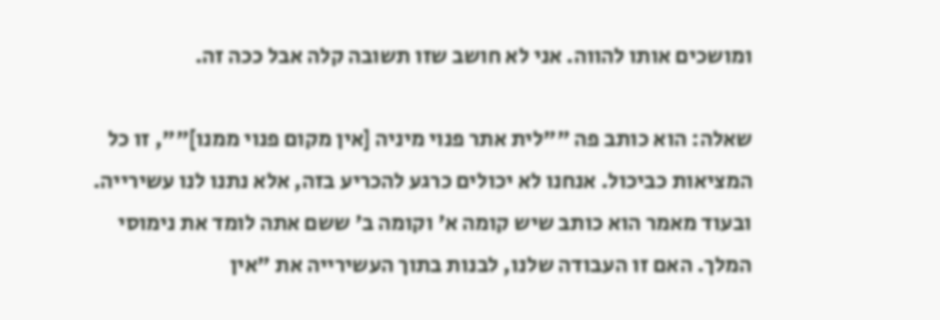ומושכים אותו להווה. אני לא חושב שזו תשובה קלה אבל ככה זה.

שאלה: הוא כותב פה ""לית אתר פנוי מיניה [אין מקום פנוי ממנו]"", זו כל המציאות כביכול. אנחנו לא יכולים כרגע להכריע בזה, אלא נתנו לנו עשירייה. ובעוד מאמר הוא כותב שיש קומה א' וקומה ב' ששם אתה לומד את נימוסי המלך. האם זו העבודה שלנו, לבנות בתוך העשירייה את "אין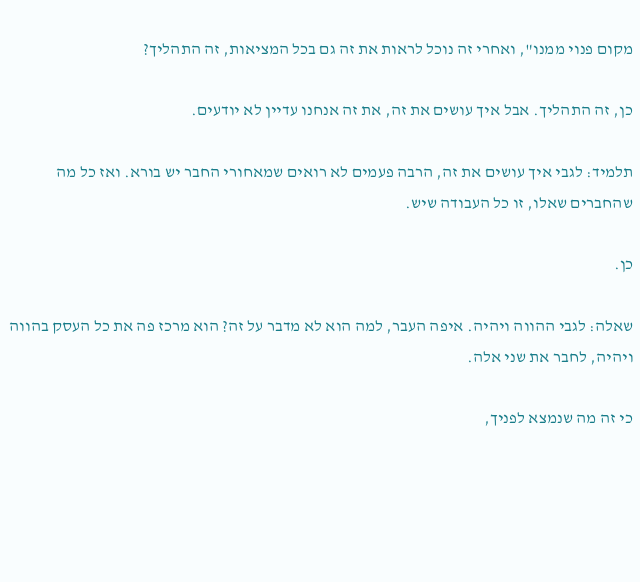מקום פנוי ממנו", ואחרי זה נוכל לראות את זה גם בכל המציאות, זה התהליך?

כן, זה התהליך. אבל איך עושים את זה, את זה אנחנו עדיין לא יודעים.

תלמיד: לגבי איך עושים את זה, הרבה פעמים לא רואים שמאחורי החבר יש בורא. ואז כל מה שהחברים שאלו, זו כל העבודה שיש.

כן.

שאלה: לגבי ההווה ויהיה. איפה העבר, למה הוא לא מדבר על זה? הוא מרכז פה את כל העסק בהווה ויהיה, לחבר את שני אלה.

כי זה מה שנמצא לפניך,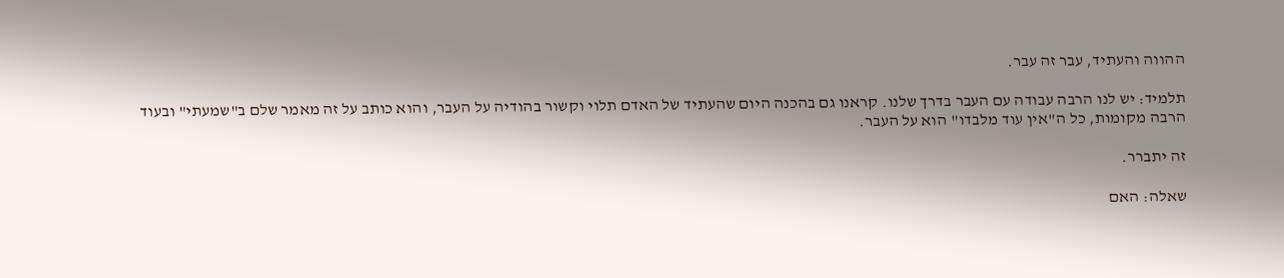ההווה והעתיד, עבר זה עבר.

תלמיד: יש לנו הרבה עבודה עם העבר בדרך שלנו. קראנו גם בהכנה היום שהעתיד של האדם תלוי וקשור בהודיה על העבר, והוא כותב על זה מאמר שלם ב"שמעתי" ובעוד הרבה מקומות, כל ה"אין עוד מלבדו" הוא על העבר.

זה יתברר.

שאלה: האם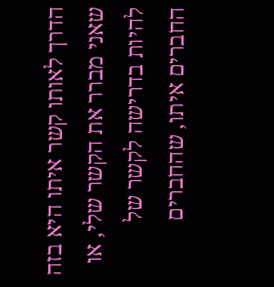הדרך לאותו קשר איתו היא בזה שאני מברר את הקשר שלי, או להיות בדרישה לקשר של החברים איתו, שהחברים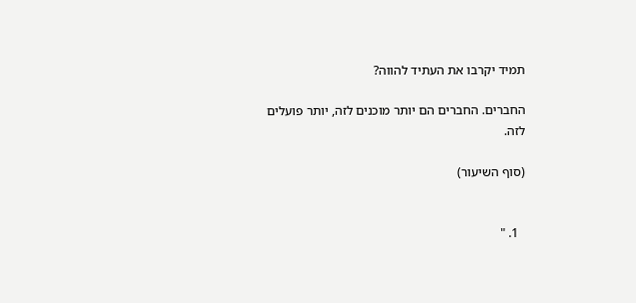תמיד יקרבו את העתיד להווה?

החברים. החברים הם יותר מוכנים לזה, יותר פועלים לזה.

(סוף השיעור)


  1. "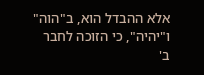אלא ההבדל הוא, ב"הוה" ו"יהיה", כי הזוכה לחבר ב'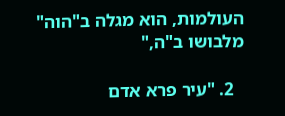העולמות, הוא מגלה ב"הוה" מלבושו ב"ה,"

  2. "עיר פרא אדם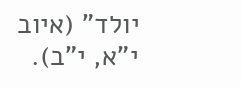יולד" (איוב י”א, י”ב).